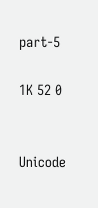part-5

1K 52 0


Unicode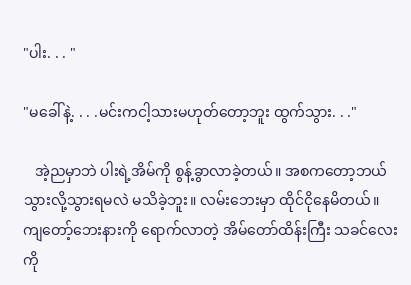"ပါး. . . "

"မခေါ်နဲ့. . . .မင်းကငါ့သားမဟုတ်တော့ဘူး ထွက်သွား. . ."

   အဲ့ညမှာဘဲ ပါးရဲ့အိမ်ကို စွန့်ခွာလာခဲ့တယ်။ အစကတော့ဘယ်သွားလို့သွားရမလဲ မသိခဲ့ဘူး။ လမ်းဘေးမှာ ထိုင်ငိုနေမိတယ်။ ကျတော့်ဘေးနားကို ရောက်လာတဲ့ အိမ်တော်ထိန်းကြီး သခင်လေးကို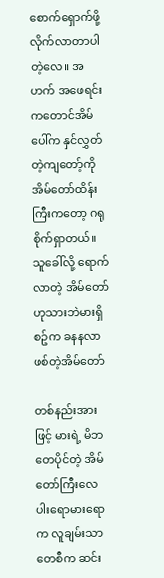စောက်ရှောက်ဖို့လိုက်လာတာပါတဲ့လေ။ အဟက် အဖေရင်းကတောင်အိမ်ပေါ်က နှင်လွှတ်တဲ့ကျတော့်ကို အိမ်တော်ထိန်းကြီးကတော့ ဂရုစိုက်ရှာတယ်။ သူခေါ်လို့ ရောက်လာတဲ့ အိမ်တော် ဟုသားဘဲမားရှိစဥ်က ခနနလာဖစ်တဲ့အိမ်တော်

တစ်နည်းအားဖြင့် မားရဲ့ မိဘတေပိုင်တဲ့ အိမ်တော်ကြီးလေ ပါးရောမားရောက လူချမ်းသာတေစီက ဆင်း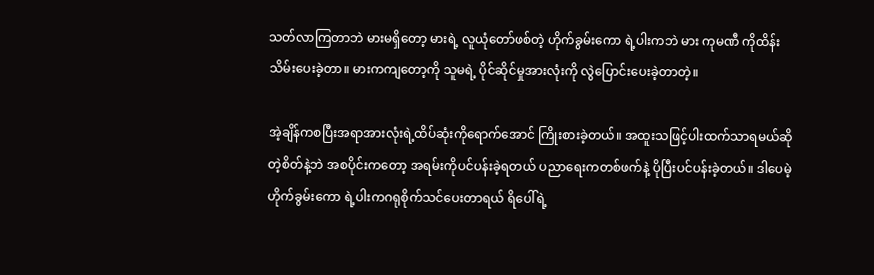သတ်လာကြတာဘဲ မားမရှိတော့ မားရဲ့ လူယုံတော်ဖစ်တဲ့ ဟိုက်ခွမ်းကော ရဲ့ပါးကဘဲ မား ကုမဏီ ကိုထိန်းသိမ်းပေးခဲ့တာ။ မားကကျတော့ကို သူမရဲ့ ပိုင်ဆိုင်မှုအားလုံးကို လွဲပြောင်းပေးခဲ့တာတဲ့။

အဲ့ချိန်ကစပြီးအရာအားလုံးရဲ့ထိပ်ဆုံးကိုရောက်အောင် ကြိုးစားခဲ့တယ်။ အထူးသဖြင့်ပါးထက်သာရမယ်ဆိုတဲ့စိတ်နဲ့ဘဲ အစပိုင်းကတော့ အရမ်းကိုပင်ပန်းခဲ့ရတယ် ပညာရေးကတစ်ဖက်နဲ့ ပိုပြီးပင်ပန်းခဲ့တယ်။ ဒါပေမဲ့ ဟိုက်ခွမ်းကော ရဲ့ပါးကဂရုစိုက်သင်ပေးတာရယ် ရိပေါ်ရဲ့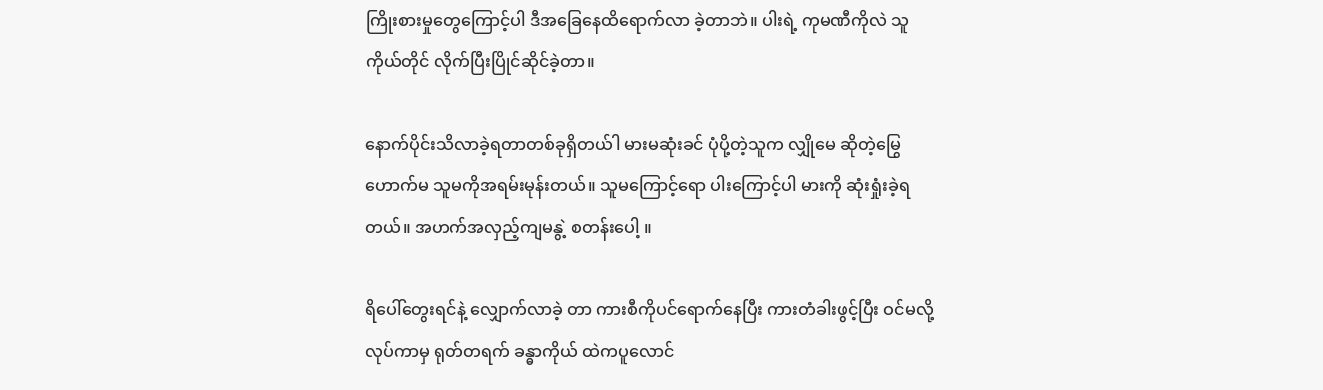ကြိုးစားမှုတွေကြောင့်ပါ ဒီအခြေနေထိရောက်လာ ခဲ့တာဘဲ။ ပါးရဲ့ ကုမဏီကိုလဲ သူကိုယ်တိုင် လိုက်ပြီးပြိုင်ဆိုင်ခဲ့တာ။

နောက်ပိုင်းသိလာခဲ့ရတာတစ်ခုရှိတယ်ါ မားမဆုံးခင် ပုံပို့တဲ့သူက လျှိုမေ ဆိုတဲ့မြွေဟောက်မ သူမကိုအရမ်းမုန်းတယ်။ သူမကြောင့်ရော ပါးကြောင့်ပါ မားကို ဆုံးရှုံးခဲ့ရတယ်။ အဟက်အလှည့်ကျမနွဲ့ စတန်းပေါ့ ။

ရိပေါ်တွေးရင်နဲ့ လျှောက်လာခဲ့ တာ ကားစီကိုပင်ရောက်နေပြီး ကားတံခါးဖွင့်ပြီး ဝင်မလို့လုပ်ကာမှ ရုတ်တရက် ခန္ဓာကိုယ် ထဲကပူလောင်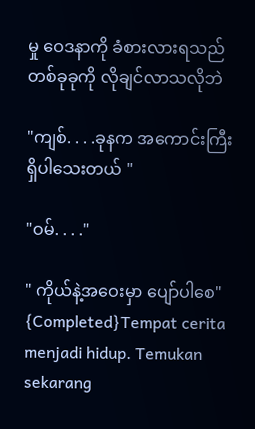မှု ဝေဒနာကို ခံစားလားရသည် တစ်ခုခုကို လိုချင်လာသလိုဘဲ

"ကျစ်. . . .ခုနက အကောင်းကြီး ရှိပါသေးတယ် "

"ဝမ်. . . ."

" ကိုယ်နဲ့အဝေးမှာ ပျော်ပါစေ"  {Completed}Tempat cerita menjadi hidup. Temukan sekarang